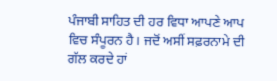ਪੰਜਾਬੀ ਸਾਹਿਤ ਦੀ ਹਰ ਵਿਧਾ ਆਪਣੇ ਆਪ ਵਿਚ ਸੰਪੂਰਨ ਹੈ। ਜਦੋਂ ਅਸੀਂ ਸਫ਼ਰਨਾਮੇ ਦੀ ਗੱਲ ਕਰਦੇ ਹਾਂ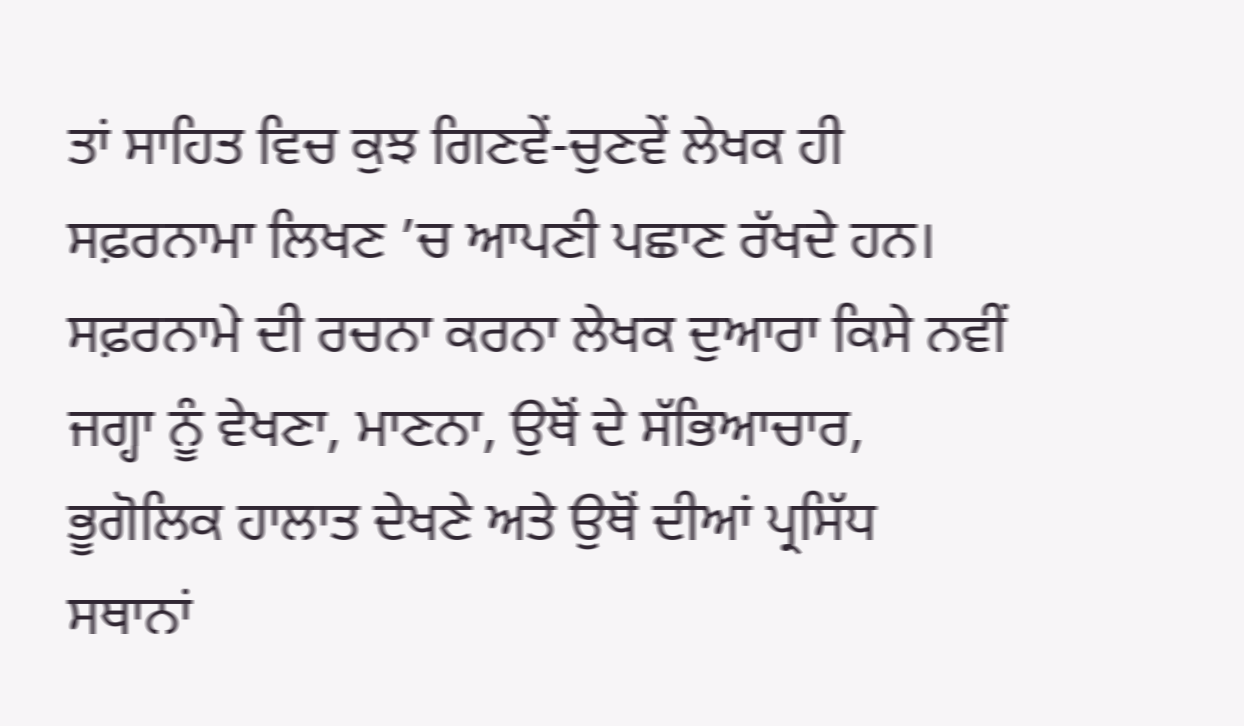ਤਾਂ ਸਾਹਿਤ ਵਿਚ ਕੁਝ ਗਿਣਵੇਂ-ਚੁਣਵੇਂ ਲੇਖਕ ਹੀ ਸਫ਼ਰਨਾਮਾ ਲਿਖਣ ’ਚ ਆਪਣੀ ਪਛਾਣ ਰੱਖਦੇ ਹਨ। ਸਫ਼ਰਨਾਮੇ ਦੀ ਰਚਨਾ ਕਰਨਾ ਲੇਖਕ ਦੁਆਰਾ ਕਿਸੇ ਨਵੀਂ ਜਗ੍ਹਾ ਨੂੰ ਵੇਖਣਾ, ਮਾਣਨਾ, ਉਥੋਂ ਦੇ ਸੱਭਿਆਚਾਰ, ਭੂਗੋਲਿਕ ਹਾਲਾਤ ਦੇਖਣੇ ਅਤੇ ਉਥੋਂ ਦੀਆਂ ਪ੍ਰਸਿੱਧ ਸਥਾਨਾਂ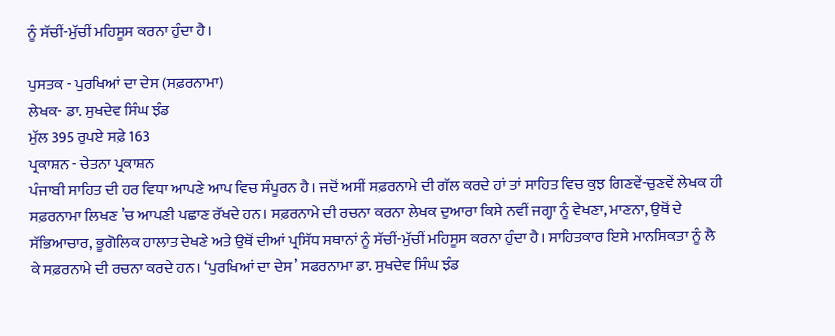ਨੂੰ ਸੱਚੀਂ-ਮੁੱਚੀਂ ਮਹਿਸੂਸ ਕਰਨਾ ਹੁੰਦਾ ਹੈ।

ਪੁਸਤਕ - ਪੁਰਖਿਆਂ ਦਾ ਦੇਸ (ਸਫ਼ਰਨਾਮਾ)
ਲੇਖਕ- ਡਾ. ਸੁਖਦੇਵ ਸਿੰਘ ਝੰਡ
ਮੁੱਲ 395 ਰੁਪਏ ਸਫ਼ੇ 163
ਪ੍ਰਕਾਸ਼ਨ - ਚੇਤਨਾ ਪ੍ਰਕਾਸ਼ਨ
ਪੰਜਾਬੀ ਸਾਹਿਤ ਦੀ ਹਰ ਵਿਧਾ ਆਪਣੇ ਆਪ ਵਿਚ ਸੰਪੂਰਨ ਹੈ। ਜਦੋਂ ਅਸੀਂ ਸਫ਼ਰਨਾਮੇ ਦੀ ਗੱਲ ਕਰਦੇ ਹਾਂ ਤਾਂ ਸਾਹਿਤ ਵਿਚ ਕੁਝ ਗਿਣਵੇਂ-ਚੁਣਵੇਂ ਲੇਖਕ ਹੀ ਸਫ਼ਰਨਾਮਾ ਲਿਖਣ ’ਚ ਆਪਣੀ ਪਛਾਣ ਰੱਖਦੇ ਹਨ। ਸਫ਼ਰਨਾਮੇ ਦੀ ਰਚਨਾ ਕਰਨਾ ਲੇਖਕ ਦੁਆਰਾ ਕਿਸੇ ਨਵੀਂ ਜਗ੍ਹਾ ਨੂੰ ਵੇਖਣਾ, ਮਾਣਨਾ, ਉਥੋਂ ਦੇ ਸੱਭਿਆਚਾਰ, ਭੂਗੋਲਿਕ ਹਾਲਾਤ ਦੇਖਣੇ ਅਤੇ ਉਥੋਂ ਦੀਆਂ ਪ੍ਰਸਿੱਧ ਸਥਾਨਾਂ ਨੂੰ ਸੱਚੀਂ-ਮੁੱਚੀਂ ਮਹਿਸੂਸ ਕਰਨਾ ਹੁੰਦਾ ਹੈ। ਸਾਹਿਤਕਾਰ ਇਸੇ ਮਾਨਸਿਕਤਾ ਨੂੰ ਲੈ ਕੇ ਸਫ਼ਰਨਾਮੇ ਦੀ ਰਚਨਾ ਕਰਦੇ ਹਨ। ‘ਪੁਰਖਿਆਂ ਦਾ ਦੇਸ’ ਸਫਰਨਾਮਾ ਡਾ. ਸੁਖਦੇਵ ਸਿੰਘ ਝੰਡ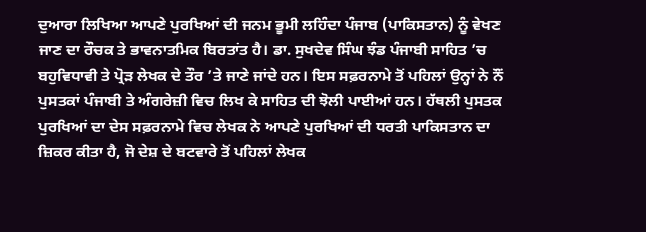ਦੁਆਰਾ ਲਿਖਿਆ ਆਪਣੇ ਪੁਰਖਿਆਂ ਦੀ ਜਨਮ ਭੂਮੀ ਲਹਿੰਦਾ ਪੰਜਾਬ (ਪਾਕਿਸਤਾਨ) ਨੂੰ ਵੇਖਣ ਜਾਣ ਦਾ ਰੌਚਕ ਤੇ ਭਾਵਨਾਤਮਿਕ ਬਿਰਤਾਂਤ ਹੈ। ਡਾ. ਸੁਖਦੇਵ ਸਿੰਘ ਝੰਡ ਪੰਜਾਬੀ ਸਾਹਿਤ ’ਚ ਬਹੁਵਿਧਾਵੀ ਤੇ ਪ੍ਰੋੜ ਲੇਖਕ ਦੇ ਤੌਰ ’ਤੇ ਜਾਣੇ ਜਾਂਦੇ ਹਨ। ਇਸ ਸਫ਼ਰਨਾਮੇ ਤੋਂ ਪਹਿਲਾਂ ਉਨ੍ਹਾਂ ਨੇ ਨੌਂ ਪੁਸਤਕਾਂ ਪੰਜਾਬੀ ਤੇ ਅੰਗਰੇਜ਼ੀ ਵਿਚ ਲਿਖ ਕੇ ਸਾਹਿਤ ਦੀ ਝੋਲੀ ਪਾਈਆਂ ਹਨ। ਹੱਥਲੀ ਪੁਸਤਕ ਪੁਰਖਿਆਂ ਦਾ ਦੇਸ ਸਫ਼ਰਨਾਮੇ ਵਿਚ ਲੇਖਕ ਨੇ ਆਪਣੇ ਪੁਰਖਿਆਂ ਦੀ ਧਰਤੀ ਪਾਕਿਸਤਾਨ ਦਾ ਜ਼ਿਕਰ ਕੀਤਾ ਹੈ, ਜੋ ਦੇਸ਼ ਦੇ ਬਟਵਾਰੇ ਤੋਂ ਪਹਿਲਾਂ ਲੇਖਕ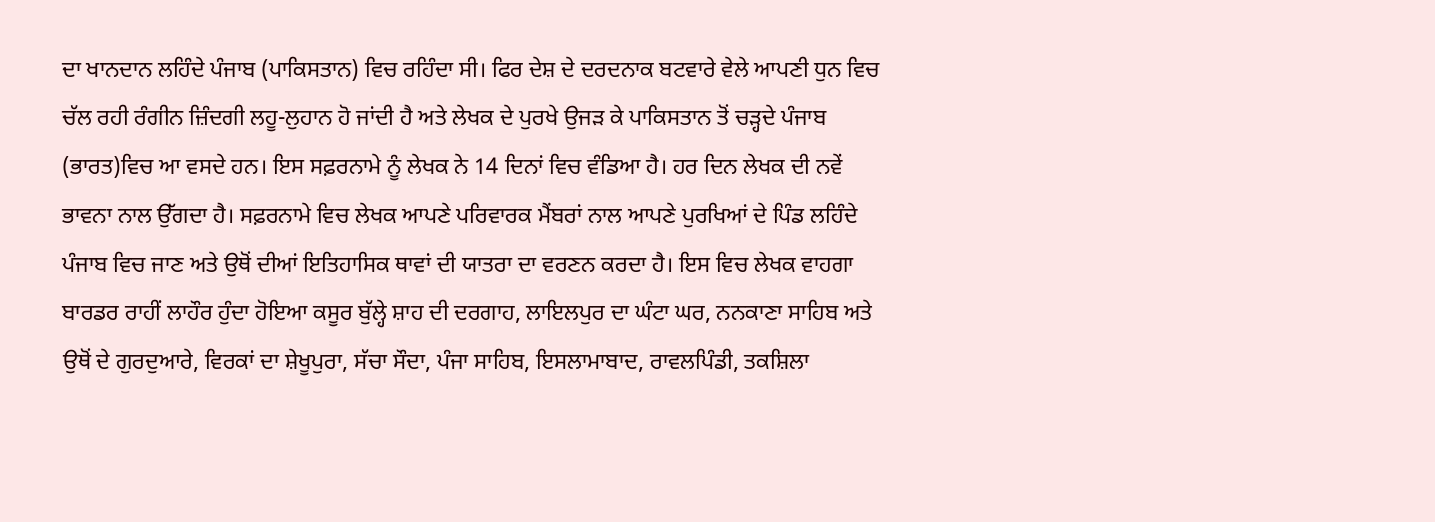ਦਾ ਖਾਨਦਾਨ ਲਹਿੰਦੇ ਪੰਜਾਬ (ਪਾਕਿਸਤਾਨ) ਵਿਚ ਰਹਿੰਦਾ ਸੀ। ਫਿਰ ਦੇਸ਼ ਦੇ ਦਰਦਨਾਕ ਬਟਵਾਰੇ ਵੇਲੇ ਆਪਣੀ ਧੁਨ ਵਿਚ ਚੱਲ ਰਹੀ ਰੰਗੀਨ ਜ਼ਿੰਦਗੀ ਲਹੂ-ਲੁਹਾਨ ਹੋ ਜਾਂਦੀ ਹੈ ਅਤੇ ਲੇਖਕ ਦੇ ਪੁਰਖੇ ਉਜੜ ਕੇ ਪਾਕਿਸਤਾਨ ਤੋਂ ਚੜ੍ਹਦੇ ਪੰਜਾਬ (ਭਾਰਤ)ਵਿਚ ਆ ਵਸਦੇ ਹਨ। ਇਸ ਸਫ਼ਰਨਾਮੇ ਨੂੰ ਲੇਖਕ ਨੇ 14 ਦਿਨਾਂ ਵਿਚ ਵੰਡਿਆ ਹੈ। ਹਰ ਦਿਨ ਲੇਖਕ ਦੀ ਨਵੇਂ ਭਾਵਨਾ ਨਾਲ ਉੱਗਦਾ ਹੈ। ਸਫ਼ਰਨਾਮੇ ਵਿਚ ਲੇਖਕ ਆਪਣੇ ਪਰਿਵਾਰਕ ਮੈਂਬਰਾਂ ਨਾਲ ਆਪਣੇ ਪੁਰਖਿਆਂ ਦੇ ਪਿੰਡ ਲਹਿੰਦੇ ਪੰਜਾਬ ਵਿਚ ਜਾਣ ਅਤੇ ਉਥੋਂ ਦੀਆਂ ਇਤਿਹਾਸਿਕ ਥਾਵਾਂ ਦੀ ਯਾਤਰਾ ਦਾ ਵਰਣਨ ਕਰਦਾ ਹੈ। ਇਸ ਵਿਚ ਲੇਖਕ ਵਾਹਗਾ ਬਾਰਡਰ ਰਾਹੀਂ ਲਾਹੌਰ ਹੁੰਦਾ ਹੋਇਆ ਕਸੂਰ ਬੁੱਲ੍ਹੇ ਸ਼ਾਹ ਦੀ ਦਰਗਾਹ, ਲਾਇਲਪੁਰ ਦਾ ਘੰਟਾ ਘਰ, ਨਨਕਾਣਾ ਸਾਹਿਬ ਅਤੇ ਉਥੋਂ ਦੇ ਗੁਰਦੁਆਰੇ, ਵਿਰਕਾਂ ਦਾ ਸ਼ੇਖੂਪੁਰਾ, ਸੱਚਾ ਸੌਦਾ, ਪੰਜਾ ਸਾਹਿਬ, ਇਸਲਾਮਾਬਾਦ, ਰਾਵਲਪਿੰਡੀ, ਤਕਸ਼ਿਲਾ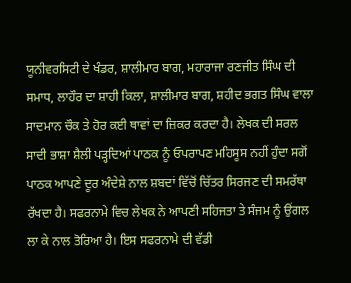ਯੂਨੀਵਰਸਿਟੀ ਦੇ ਖੰਡਰ, ਸ਼ਾਲੀਮਾਰ ਬਾਗ, ਮਹਾਰਾਜਾ ਰਣਜੀਤ ਸਿੰਘ ਦੀ ਸਮਾਧ, ਲਾਹੌਰ ਦਾ ਸ਼ਾਹੀ ਕਿਲਾ, ਸ਼ਾਲੀਮਾਰ ਬਾਗ, ਸ਼ਹੀਦ ਭਗਤ ਸਿੰਘ ਵਾਲਾ ਸਾਦਮਾਨ ਚੌਕ ਤੇ ਹੋਰ ਕਈ ਥਾਵਾਂ ਦਾ ਜ਼ਿਕਰ ਕਰਦਾ ਹੈ। ਲੇਖਕ ਦੀ ਸਰਲ ਸਾਦੀ ਭਾਸ਼ਾ ਸ਼ੈਲੀ ਪੜ੍ਹਦਿਆਂ ਪਾਠਕ ਨੂੰ ਓਪਰਾਪਣ ਮਹਿਸੂਸ ਨਹੀਂ ਹੁੰਦਾ ਸਗੋਂ ਪਾਠਕ ਆਪਣੇ ਦੂਰ ਅੰਦੇਸ਼ੇ ਨਾਲ ਸ਼ਬਦਾਂ ਵਿੱਚੋਂ ਚਿੱਤਰ ਸਿਰਜਣ ਦੀ ਸਮਰੱਥਾ ਰੱਖਦਾ ਹੈ। ਸਫਰਨਾਮੇ ਵਿਚ ਲੇਖਕ ਨੇ ਆਪਣੀ ਸਹਿਜਤਾ ਤੇ ਸੰਜਮ ਨੂੰ ਉਂਗਲ ਲਾ ਕੇ ਨਾਲ ਤੋਰਿਆ ਹੈ। ਇਸ ਸਫਰਨਾਮੇ ਦੀ ਵੱਡੀ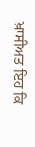ਖ਼ਾਸੀਅਤ ਇਹ ਕਿ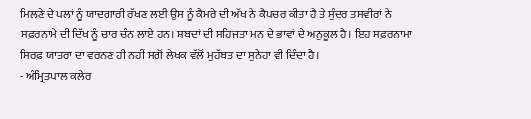ਮਿਲਣੇ ਦੇ ਪਲਾਂ ਨੂੰ ਯਾਦਗਾਰੀ ਰੱਖਣ ਲਈ ਉਸ ਨੂੰ ਕੈਮਰੇ ਦੀ ਅੱਖ ਨੇ ਕੈਪਚਰ ਕੀਤਾ ਹੈ ਤੇ ਸੁੰਦਰ ਤਸਵੀਰਾਂ ਨੇ ਸਫ਼ਰਨਾਮੇ ਦੀ ਦਿੱਖ ਨੂੰ ਚਾਰ ਚੰਨ ਲਾਏ ਹਨ। ਸ਼ਬਦਾਂ ਦੀ ਸਹਿਜਤਾ ਮਨ ਦੇ ਭਾਵਾਂ ਦੇ ਅਨੁਕੂਲ ਹੈ। ਇਹ ਸਫ਼ਰਨਾਮਾ ਸਿਰਫ਼ ਯਾਤਰਾ ਦਾ ਵਰਨਣ ਹੀ ਨਹੀਂ ਸਗੋਂ ਲੇਖਕ ਵੱਲੋਂ ਮੁਹੱਬਤ ਦਾ ਸੁਨੇਹਾ ਵੀ ਦਿੰਦਾ ਹੈ।
- ਅੰਮ੍ਰਿਤਪਾਲ ਕਲੇਰ